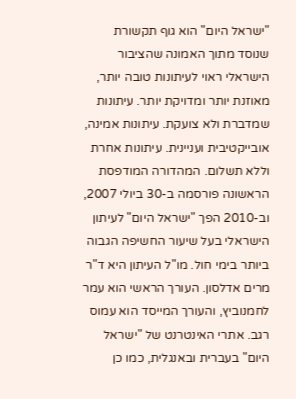"ישראל היום" הוא גוף תקשורת שנוסד מתוך האמונה שהציבור הישראלי ראוי לעיתונות טובה יותר, מאוזנת יותר ומדויקת יותר. עיתונות שמדברת ולא צועקת. עיתונות אמינה, אובייקטיבית ועניינית. עיתונות אחרת וללא תשלום. המהדורה המודפסת הראשונה פורסמה ב-30 ביולי 2007, וב-2010 הפך "ישראל היום" לעיתון הישראלי בעל שיעור החשיפה הגבוה ביותר בימי חול. מו"ל העיתון היא ד"ר מרים אדלסון. העורך הראשי הוא עמר לחמנוביץ, והעורך המייסד הוא עמוס רגב. אתרי האינטרנט של "ישראל היום" בעברית ובאנגלית, כמו כן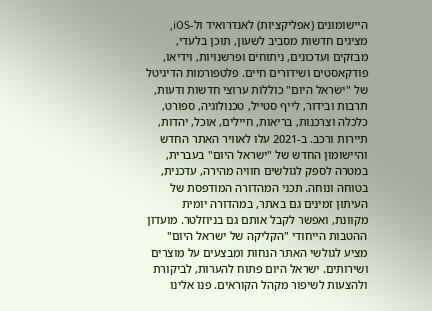היישומונים (אפליקציות) לאנדרואיד ול-iOS, מציגים חדשות מסביב לשעון, תוכן בלעדי, מבזקים ועדכונים, ניתוחים ופרשנויות, וידיאו, פודקאסטים ושידורים חיים. פלטפורמות הדיגיטל של "ישראל היום" כוללות ערוצי חדשות ודעות, תרבות ובידור, לייף סטייל, טכנולוגיה, ספורט, כלכלה וצרכנות, בריאות, חיילים, אוכל, יהדות, תיירות ורכב. ב-2021 עלו לאוויר האתר החדש והיישומון החדש של "ישראל היום" בעברית, במטרה לספק לגולשים חוויה מהירה, עדכנית, בטוחה ונוחה. תכני המהדורה המודפסת של העיתון זמינים גם באתר, במהדורה יומית מקוונת, ואפשר לקבל אותם גם בניוזלטר. מועדון ההטבות הייחודי "הקליקה של ישראל היום" מציע לגולשי האתר הנחות ומבצעים על מוצרים ושירותים. ישראל היום פתוח להערות, לביקורת ולהצעות לשיפור מקהל הקוראים. פנו אלינו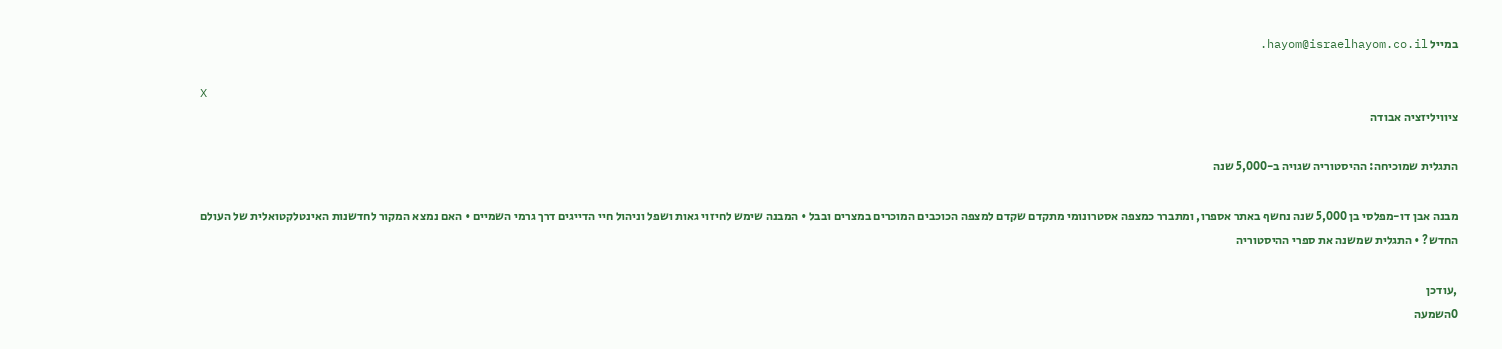במייל hayom@israelhayom.co.il.

X
ציוויליזציה אבודה

התגלית שמוכיחה: ההיסטוריה שגויה ב-5,000 שנה

מבנה אבן דו-מפלסי בן 5,000 שנה נחשף באתר אספרו, ומתברר כמצפה אסטרונומי מתקדם שקדם למצפה הכוכבים המוכרים במצרים ובבל • המבנה שימש לחיזוי גאות ושפל וניהול חיי הדייגים דרך גרמי השמיים • האם נמצא המקור לחדשנות האינטלקטואלית של העולם החדש? • התגלית שמשנה את ספרי ההיסטוריה

,עודכן
0השמעה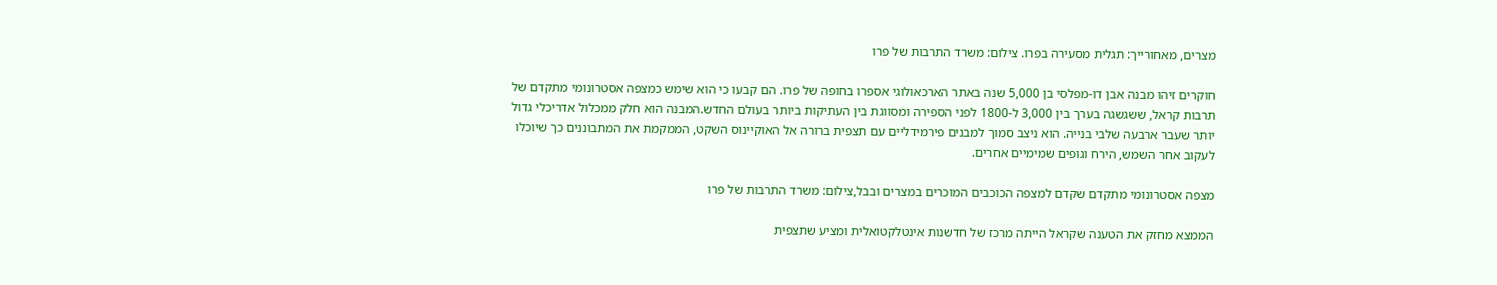מצרים, מאחורייך: תגלית מסעירה בפרו. צילום: משרד התרבות של פרו

חוקרים זיהו מבנה אבן דו-מפלסי בן 5,000 שנה באתר הארכאולוגי אספרו בחופה של פרו. הם קבעו כי הוא שימש כמצפה אסטרונומי מתקדם של תרבות קראל, ששגשגה בערך בין 3,000 ל-1800 לפני הספירה ומסווגת בין העתיקות ביותר בעולם החדש.המבנה הוא חלק ממכלול אדריכלי גדול יותר שעבר ארבעה שלבי בנייה. הוא ניצב סמוך למבנים פירמידליים עם תצפית ברורה אל האוקיינוס השקט, הממקמת את המתבוננים כך שיוכלו לעקוב אחר השמש, הירח וגופים שמימיים אחרים.

מצפה אסטרונומי מתקדם שקדם למצפה הכוכבים המוכרים במצרים ובבל,צילום: משרד התרבות של פרו

הממצא מחזק את הטענה שקראל הייתה מרכז של חדשנות אינטלקטואלית ומציע שתצפית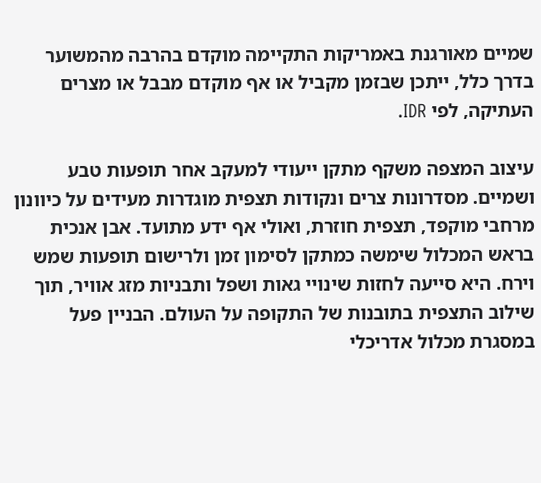שמיים מאורגנת באמריקות התקיימה מוקדם בהרבה מהמשוער בדרך כלל, ייתכן שבזמן מקביל או אף מוקדם מבבל או מצרים העתיקה, לפי IDR.

עיצוב המצפה משקף מתקן ייעודי למעקב אחר תופעות טבע ושמיים. מסדרונות צרים ונקודות תצפית מוגדרות מעידים על כיוונון מרחבי מוקפד, תצפית חוזרת, ואולי אף ידע מתועד. אבן אנכית בראש המכלול שימשה כמתקן לסימון זמן ולרישום תופעות שמש וירח. היא סייעה לחזות שינויי גאות ושפל ותבניות מזג אוויר, תוך שילוב התצפית בתובנות של התקופה על העולם. הבניין פעל במסגרת מכלול אדריכלי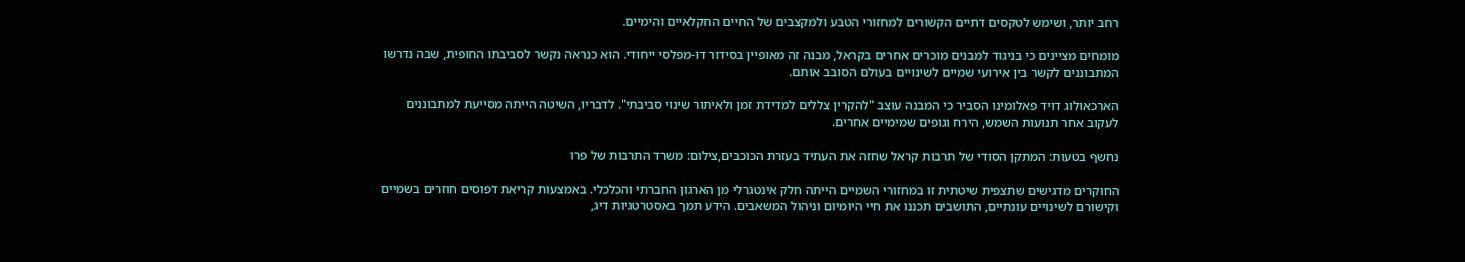רחב יותר, ושימש לטקסים דתיים הקשורים למחזורי הטבע ולמקצבים של החיים החקלאיים והימיים.

מומחים מציינים כי בניגוד למבנים מוכרים אחרים בקראל, מבנה זה מאופיין בסידור דו-מפלסי ייחודי. הוא כנראה נקשר לסביבתו החופית, שבה נדרשו המתבוננים לקשר בין אירועי שמיים לשינויים בעולם הסובב אותם.

הארכאולוג דויד פאלומינו הסביר כי המבנה עוצב "להקרין צללים למדידת זמן ולאיתור שינוי סביבתי". לדבריו, השיטה הייתה מסייעת למתבוננים לעקוב אחר תנועות השמש, הירח וגופים שמימיים אחרים.

נחשף בטעות: המתקן הסודי של תרבות קראל שחזה את העתיד בעזרת הכוכבים,צילום: משרד התרבות של פרו

החוקרים מדגישים שתצפית שיטתית זו במחזורי השמיים הייתה חלק אינטגרלי מן הארגון החברתי והכלכלי. באמצעות קריאת דפוסים חוזרים בשמיים וקישורם לשינויים עונתיים, התושבים תכננו את חיי היומיום וניהול המשאבים. הידע תמך באסטרטגיות דיג,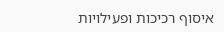איסוף רכיכות ופעילויות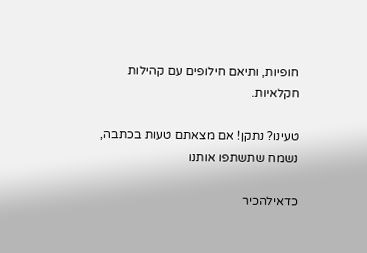חופיות, ותיאם חילופים עם קהילות חקלאיות.

טעינו? נתקן! אם מצאתם טעות בכתבה, נשמח שתשתפו אותנו

כדאילהכיר